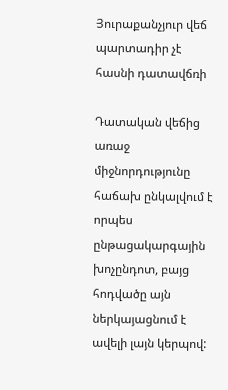Յուրաքանչյուր վեճ պարտադիր չէ հասնի դատավճռի

Դատական վեճից առաջ միջնորդությունը հաճախ ընկալվում է որպես ընթացակարգային խոչընդոտ, բայց հոդվածը այն ներկայացնում է ավելի լայն կերպով: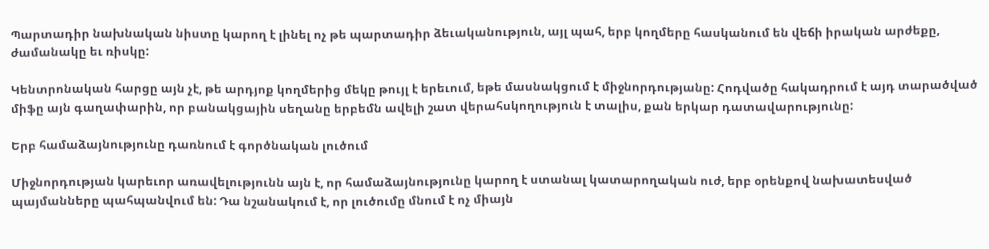Պարտադիր նախնական նիստը կարող է լինել ոչ թե պարտադիր ձեւականություն, այլ պահ, երբ կողմերը հասկանում են վեճի իրական արժեքը, ժամանակը եւ ռիսկը:

Կենտրոնական հարցը այն չէ, թե արդյոք կողմերից մեկը թույլ է երեւում, եթե մասնակցում է միջնորդությանը: Հոդվածը հակադրում է այդ տարածված միֆը այն գաղափարին, որ բանակցային սեղանը երբեմն ավելի շատ վերահսկողություն է տալիս, քան երկար դատավարությունը:

Երբ համաձայնությունը դառնում է գործնական լուծում

Միջնորդության կարեւոր առավելությունն այն է, որ համաձայնությունը կարող է ստանալ կատարողական ուժ, երբ օրենքով նախատեսված պայմանները պահպանվում են: Դա նշանակում է, որ լուծումը մնում է ոչ միայն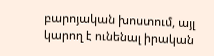բարոյական խոստում, այլ կարող է ունենալ իրական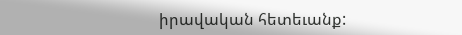իրավական հետեւանք: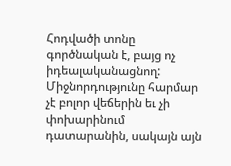Հոդվածի տոնը գործնական է, բայց ոչ իդեալականացնող: Միջնորդությունը հարմար չէ բոլոր վեճերին եւ չի փոխարինում դատարանին, սակայն այն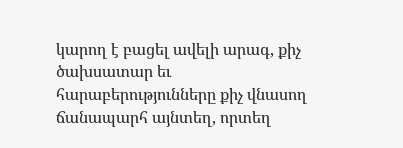կարող է բացել ավելի արագ, քիչ ծախսատար եւ հարաբերությունները քիչ վնասող ճանապարհ այնտեղ, որտեղ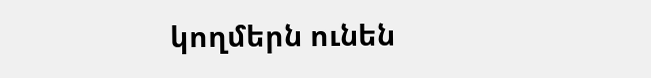կողմերն ունեն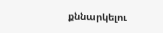քննարկելու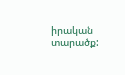իրական տարածք: